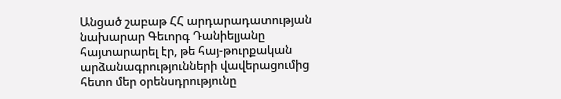Անցած շաբաթ ՀՀ արդարադատության նախարար Գեւորգ Դանիելյանը հայտարարել էր, թե հայ-թուրքական արձանագրությունների վավերացումից հետո մեր օրենսդրությունը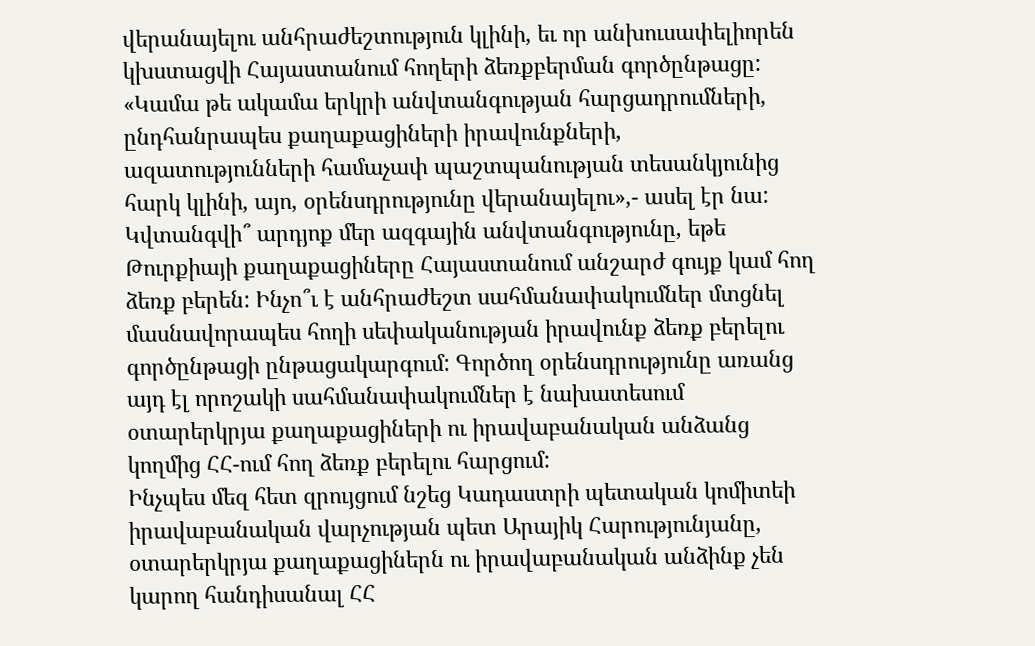վերանայելու անհրաժեշտություն կլինի, եւ որ անխուսափելիորեն կխստացվի Հայաստանում հողերի ձեռքբերման գործընթացը:
«Կամա թե ակամա երկրի անվտանգության հարցադրումների, ընդհանրապես քաղաքացիների իրավունքների, ազատությունների համաչափ պաշտպանության տեսանկյունից հարկ կլինի, այո, օրենսդրությունը վերանայելու»,- ասել էր նա: Կվտանգվի՞ արդյոք մեր ազգային անվտանգությունը, եթե Թուրքիայի քաղաքացիները Հայաստանում անշարժ գույք կամ հող ձեռք բերեն: Ինչո՞ւ է անհրաժեշտ սահմանափակումներ մտցնել մասնավորապես հողի սեփականության իրավունք ձեռք բերելու գործընթացի ընթացակարգում: Գործող օրենսդրությունը առանց այդ էլ որոշակի սահմանափակումներ է նախատեսում օտարերկրյա քաղաքացիների ու իրավաբանական անձանց կողմից ՀՀ-ում հող ձեռք բերելու հարցում:
Ինչպես մեզ հետ զրույցում նշեց Կադաստրի պետական կոմիտեի իրավաբանական վարչության պետ Արայիկ Հարությունյանը, օտարերկրյա քաղաքացիներն ու իրավաբանական անձինք չեն կարող հանդիսանալ ՀՀ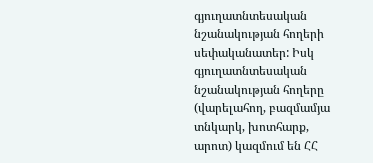գյուղատնտեսական նշանակության հողերի սեփականատեր: Իսկ գյուղատնտեսական նշանակության հողերը (վարելահող, բազմամյա տնկարկ, խոտհարք, արոտ) կազմում են ՀՀ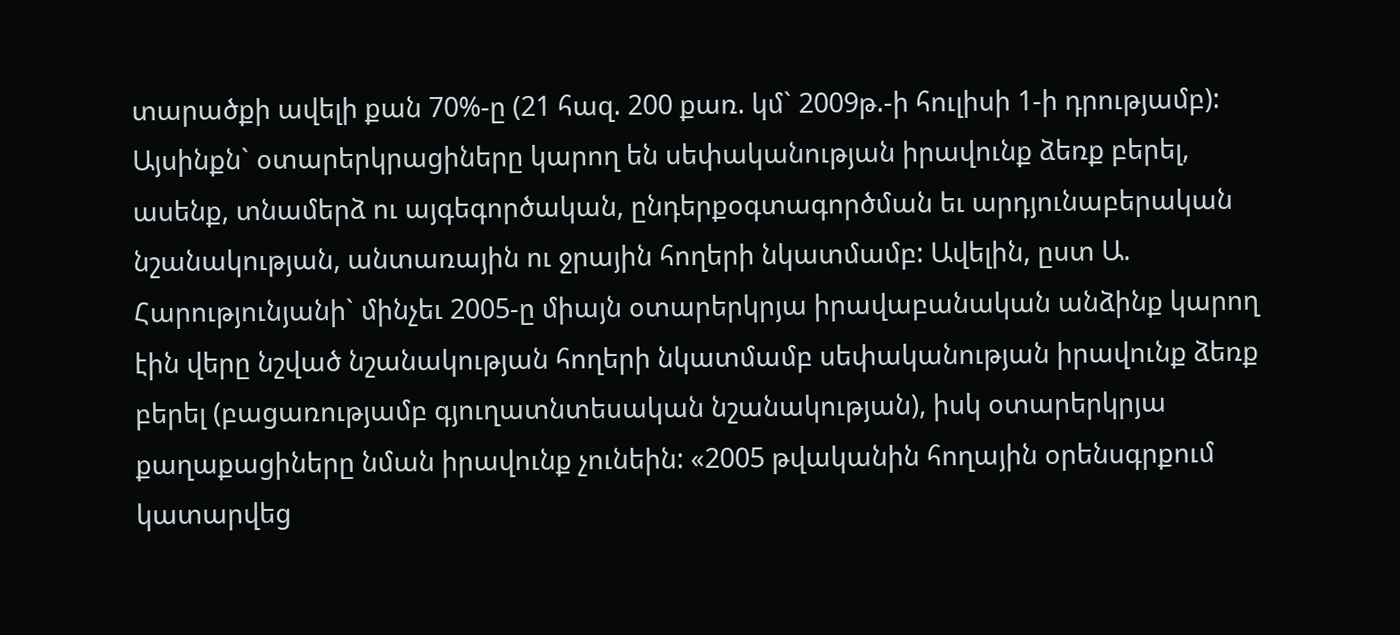տարածքի ավելի քան 70%-ը (21 հազ. 200 քառ. կմ` 2009թ.-ի հուլիսի 1-ի դրությամբ): Այսինքն` օտարերկրացիները կարող են սեփականության իրավունք ձեռք բերել, ասենք, տնամերձ ու այգեգործական, ընդերքօգտագործման եւ արդյունաբերական նշանակության, անտառային ու ջրային հողերի նկատմամբ: Ավելին, ըստ Ա. Հարությունյանի` մինչեւ 2005-ը միայն օտարերկրյա իրավաբանական անձինք կարող էին վերը նշված նշանակության հողերի նկատմամբ սեփականության իրավունք ձեռք բերել (բացառությամբ գյուղատնտեսական նշանակության), իսկ օտարերկրյա քաղաքացիները նման իրավունք չունեին: «2005 թվականին հողային օրենսգրքում կատարվեց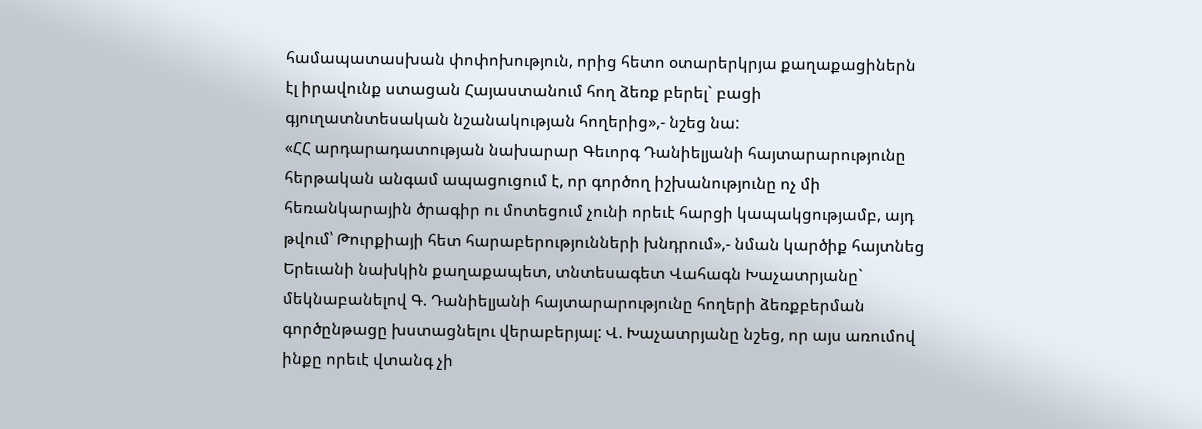համապատասխան փոփոխություն, որից հետո օտարերկրյա քաղաքացիներն էլ իրավունք ստացան Հայաստանում հող ձեռք բերել` բացի գյուղատնտեսական նշանակության հողերից»,- նշեց նա:
«ՀՀ արդարադատության նախարար Գեւորգ Դանիելյանի հայտարարությունը հերթական անգամ ապացուցում է, որ գործող իշխանությունը ոչ մի հեռանկարային ծրագիր ու մոտեցում չունի որեւէ հարցի կապակցությամբ, այդ թվում՝ Թուրքիայի հետ հարաբերությունների խնդրում»,- նման կարծիք հայտնեց Երեւանի նախկին քաղաքապետ, տնտեսագետ Վահագն Խաչատրյանը` մեկնաբանելով Գ. Դանիելյանի հայտարարությունը հողերի ձեռքբերման գործընթացը խստացնելու վերաբերյալ: Վ. Խաչատրյանը նշեց, որ այս առումով ինքը որեւէ վտանգ չի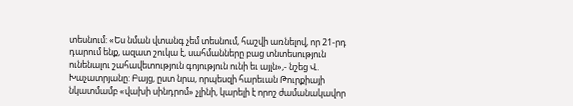տեսնում: «Ես նման վտանգ չեմ տեսնում, հաշվի առնելով, որ 21-րդ դարում ենք, ազատ շուկա է, սահմանները բաց տնտեսություն ունենալու շահավետություն գոյություն ունի եւ այլն»,- նշեց Վ. Խաչատրյանը: Բայց, ըստ նրա, որպեսզի հարեւան Թուրքիայի նկատմամբ «վախի սինդրոմ» չլինի, կարելի է որոշ ժամանակավոր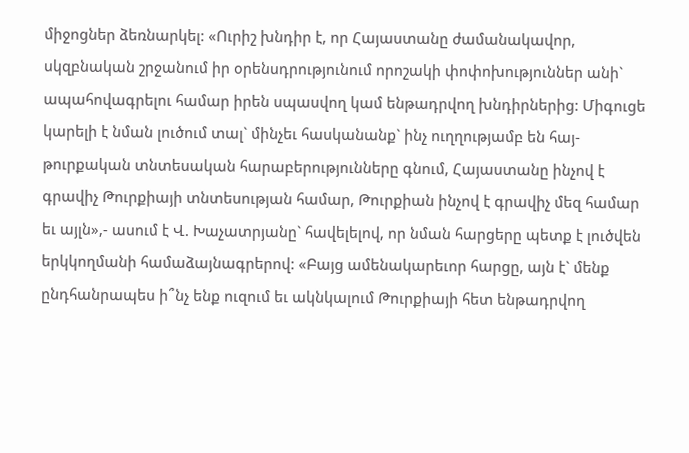միջոցներ ձեռնարկել: «Ուրիշ խնդիր է, որ Հայաստանը ժամանակավոր, սկզբնական շրջանում իր օրենսդրությունում որոշակի փոփոխություններ անի` ապահովագրելու համար իրեն սպասվող կամ ենթադրվող խնդիրներից: Միգուցե կարելի է նման լուծում տալ` մինչեւ հասկանանք` ինչ ուղղությամբ են հայ-թուրքական տնտեսական հարաբերությունները գնում, Հայաստանը ինչով է գրավիչ Թուրքիայի տնտեսության համար, Թուրքիան ինչով է գրավիչ մեզ համար եւ այլն»,- ասում է Վ. Խաչատրյանը` հավելելով, որ նման հարցերը պետք է լուծվեն երկկողմանի համաձայնագրերով: «Բայց ամենակարեւոր հարցը, այն է` մենք ընդհանրապես ի՞նչ ենք ուզում եւ ակնկալում Թուրքիայի հետ ենթադրվող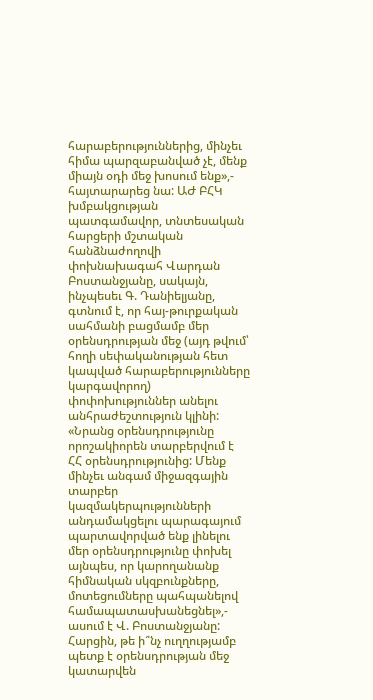հարաբերություններից, մինչեւ հիմա պարզաբանված չէ, մենք միայն օդի մեջ խոսում ենք»,- հայտարարեց նա: ԱԺ ԲՀԿ խմբակցության պատգամավոր, տնտեսական հարցերի մշտական հանձնաժողովի փոխնախագահ Վարդան Բոստանջյանը, սակայն, ինչպեսեւ Գ. Դանիելյանը, գտնում է, որ հայ-թուրքական սահմանի բացմամբ մեր օրենսդրության մեջ (այդ թվում՝ հողի սեփականության հետ կապված հարաբերությունները կարգավորող) փոփոխություններ անելու անհրաժեշտություն կլինի: «Նրանց օրենսդրությունը որոշակիորեն տարբերվում է ՀՀ օրենսդրությունից: Մենք մինչեւ անգամ միջազգային տարբեր կազմակերպությունների անդամակցելու պարագայում պարտավորված ենք լինելու մեր օրենսդրությունը փոխել այնպես, որ կարողանանք հիմնական սկզբունքները, մոտեցումները պահպանելով համապատասխանեցնել»,- ասում է Վ. Բոստանջյանը: Հարցին, թե ի՞նչ ուղղությամբ պետք է օրենսդրության մեջ կատարվեն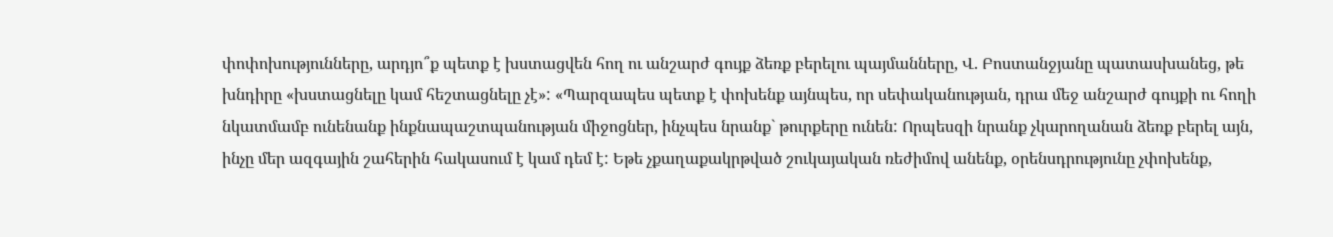փոփոխությունները, արդյո՞ք պետք է խստացվեն հող ու անշարժ գույք ձեռք բերելու պայմանները, Վ. Բոստանջյանը պատասխանեց, թե խնդիրը «խստացնելը կամ հեշտացնելը չէ»: «Պարզապես պետք է փոխենք այնպես, որ սեփականության, դրա մեջ անշարժ գույքի ու հողի նկատմամբ ունենանք ինքնապաշտպանության միջոցներ, ինչպես նրանք` թուրքերը ունեն: Որպեսզի նրանք չկարողանան ձեռք բերել այն, ինչը մեր ազգային շահերին հակասում է կամ դեմ է: Եթե չքաղաքակրթված շուկայական ռեժիմով անենք, օրենսդրությունը չփոխենք,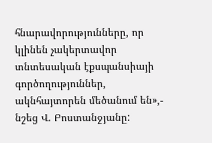հնարավորությունները, որ կլինեն չակերտավոր տնտեսական էքսպանսիայի գործողություններ, ակնհայտորեն մեծանում են»,- նշեց Վ. Բոստանջյանը: